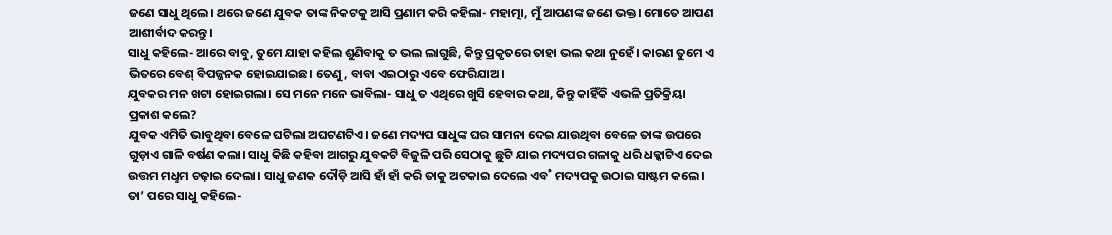ଜଣେ ସାଧୁ ଥିଲେ। ଥରେ ଜଣେ ଯୁବକ ତାଙ୍କ ନିକଟକୁ ଆସି ପ୍ରଣାମ କରି କହିଲା- ମହାତ୍ମା, ମୁଁ ଆପଣଙ୍କ ଜଣେ ଭକ୍ତ। ମୋତେ ଆପଣ ଆଶୀର୍ବାଦ କରନ୍ତୁ।
ସାଧୁ କହିଲେ- ଆରେ ବାବୁ, ତୁମେ ଯାହା କହିଲ ଶୁଣିବାକୁ ତ ଭଲ ଲାଗୁଛି, କିନ୍ତୁ ପ୍ରକୃତରେ ତାହା ଭଲ କଥା ନୁହେଁ। କାରଣ ତୁମେ ଏ ଭିତରେ ବେଶ୍‌ ବିପଜ୍ଜନକ ହୋଇଯାଇଛ। ତେଣୁ, ବାବା ଏଇଠାରୁ ଏବେ ଫେରିଯାଅ।
ଯୁବକର ମନ ଖଟା ହୋଇଗଲା। ସେ ମନେ ମନେ ଭାବିଲା- ସାଧୁ ତ ଏଥିରେ ଖୁସି ହେବାର କଥା, କିନ୍ତୁ କାହିଁକି ଏଭଳି ପ୍ରତିକ୍ରିୟା ପ୍ରକାଶ କଲେ?
ଯୁବକ ଏମିତି ଭାବୁଥିବା ବେଳେ ଘଟିଲା ଅଘଟଣଟିଏ। ଜଣେ ମଦ୍ୟପ ସାଧୁଙ୍କ ଘର ସାମନା ଦେଇ ଯାଉଥିବା ବେଳେ ତାଙ୍କ ଉପରେ ଗୁଡ଼ାଏ ଗାଳି ବର୍ଷଣ କଲା। ସାଧୁ କିଛି କହିବା ଆଗରୁ ଯୁବକଟି ବିଜୁଳି ପରି ସେଠାକୁ ଛୁଟି ଯାଇ ମଦ୍ୟପର ଗଳାକୁ ଧରି ଧକ୍କାଟିଏ ଦେଇ ଉତ୍ତମ ମଧୢମ ଚଢ଼ାଇ ଦେଲା। ସାଧୁ ଜଣକ ଦୌଡ଼ି ଆସି ହାଁ ହାଁ କରି ତାକୁ ଅଟକାଇ ଦେଲେ ଏବ˚ ମଦ୍ୟପକୁ ଉଠାଇ ସାଷ୍ଟମ କଲେ।
ତା’ ପରେ ସାଧୁ କହିଲେ-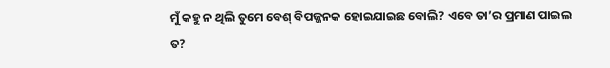ମୁଁ କହୁ ନ ଥିଲି ତୁମେ ବେଶ୍‌ ବିପଜ୍ଜନକ ହୋଇଯାଇଛ ବୋଲି? ଏବେ ତା’ର ପ୍ରମାଣ ପାଇଲ ତ?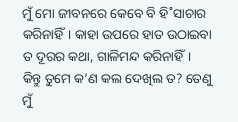ମୁଁ ମୋ ଜୀବନରେ କେବେ ବି ହି˚ସାଚାର କରିନାହିଁ। କାହା ଉପରେ ହାତ ଉଠାଇବା ତ ଦୂରର କଥା, ଗାଳିମନ୍ଦ କରିନାହିଁ। କିନ୍ତୁ ତୁମେ କ’ଣ କଲ ଦେଖିଲ ତ? ତେଣୁ ମୁଁ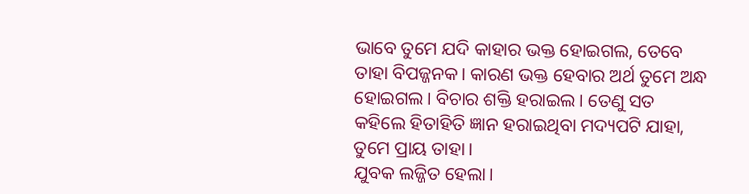ଭାବେ ତୁମେ ଯଦି କାହାର ଭକ୍ତ ହୋଇଗଲ, ତେବେ ତାହା ବିପଜ୍ଜନକ। କାରଣ ଭକ୍ତ ହେବାର ଅର୍ଥ ତୁମେ ଅନ୍ଧ ହୋଇଗଲ। ବିଚାର ଶକ୍ତି ହରାଇଲ। ତେଣୁ ସତ କହିଲେ ହିତାହିତି ଜ୍ଞାନ ହରାଇଥିବା ମଦ୍ୟପଟି ଯାହା, ତୁମେ ପ୍ରାୟ ତାହା।
ଯୁବକ ଲଜ୍ଜିତ ହେଲା।